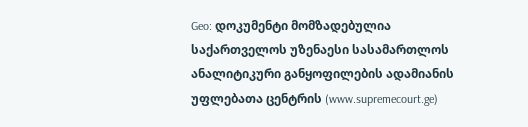Geo: დოკუმენტი მომზადებულია საქართველოს უზენაესი სასამართლოს ანალიტიკური განყოფილების ადამიანის უფლებათა ცენტრის (www.supremecourt.ge)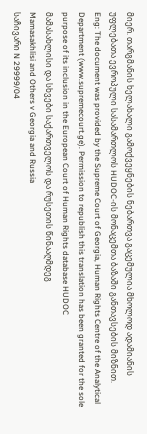მიერ. თარგმანის ხელახალი გამოქვეყნების ნებართვა გაცემულია მხოლოდ ადამიანის უფლებათა ევროპული სასამართლოს HUDOC-ის მონაცემთა ბაზაში განთავსების მიზნით.
Eng: The document was provided by the Supreme Court of Georgia, Human Rights Centre of the Analytical Department (www.supremecourt.ge). Permission to republish this translation has been granted for the sole purpose of its inclusion in the European Court of Human Rights database HUDOC
მამასახლისი და სხვები საქართველოს და რუსეთის წინააღმდეგ
Mamasakhlisi and Others v Georgia and Russia
საჩივარი N 29999/04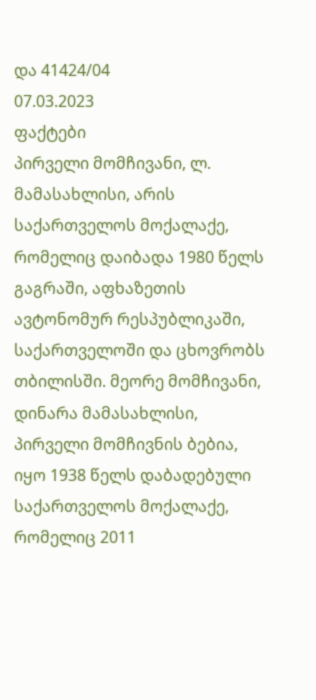და 41424/04
07.03.2023
ფაქტები
პირველი მომჩივანი, ლ. მამასახლისი, არის საქართველოს მოქალაქე, რომელიც დაიბადა 1980 წელს გაგრაში, აფხაზეთის ავტონომურ რესპუბლიკაში, საქართველოში და ცხოვრობს თბილისში. მეორე მომჩივანი, დინარა მამასახლისი, პირველი მომჩივნის ბებია, იყო 1938 წელს დაბადებული საქართველოს მოქალაქე, რომელიც 2011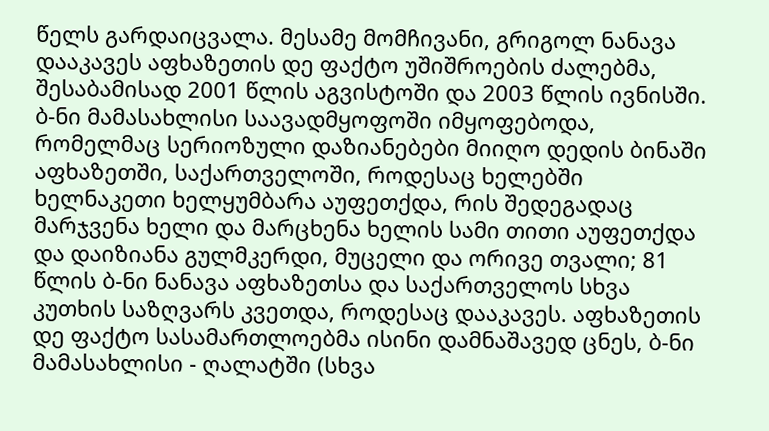წელს გარდაიცვალა. მესამე მომჩივანი, გრიგოლ ნანავა დააკავეს აფხაზეთის დე ფაქტო უშიშროების ძალებმა, შესაბამისად 2001 წლის აგვისტოში და 2003 წლის ივნისში.
ბ-ნი მამასახლისი საავადმყოფოში იმყოფებოდა, რომელმაც სერიოზული დაზიანებები მიიღო დედის ბინაში აფხაზეთში, საქართველოში, როდესაც ხელებში ხელნაკეთი ხელყუმბარა აუფეთქდა, რის შედეგადაც მარჯვენა ხელი და მარცხენა ხელის სამი თითი აუფეთქდა და დაიზიანა გულმკერდი, მუცელი და ორივე თვალი; 81 წლის ბ-ნი ნანავა აფხაზეთსა და საქართველოს სხვა კუთხის საზღვარს კვეთდა, როდესაც დააკავეს. აფხაზეთის დე ფაქტო სასამართლოებმა ისინი დამნაშავედ ცნეს, ბ-ნი მამასახლისი - ღალატში (სხვა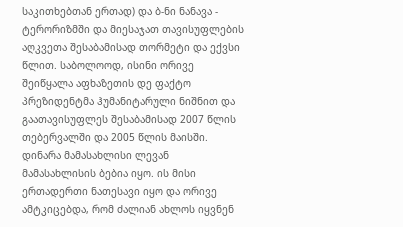საკითხებთან ერთად) და ბ-ნი ნანავა - ტერორიზმში და მიესაჯათ თავისუფლების აღკვეთა შესაბამისად თორმეტი და ექვსი წლით. საბოლოოდ, ისინი ორივე შეიწყალა აფხაზეთის დე ფაქტო პრეზიდენტმა ჰუმანიტარული ნიშნით და გაათავისუფლეს შესაბამისად 2007 წლის თებერვალში და 2005 წლის მაისში.
დინარა მამასახლისი ლევან მამასახლისის ბებია იყო. ის მისი ერთადერთი ნათესავი იყო და ორივე ამტკიცებდა, რომ ძალიან ახლოს იყვნენ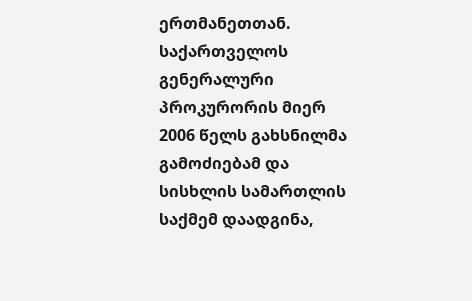ერთმანეთთან.
საქართველოს გენერალური პროკურორის მიერ 2006 წელს გახსნილმა გამოძიებამ და სისხლის სამართლის საქმემ დაადგინა,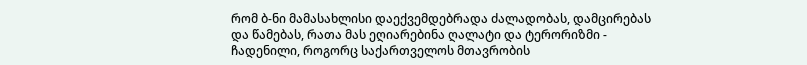რომ ბ-ნი მამასახლისი დაექვემდებრადა ძალადობას, დამცირებას და წამებას, რათა მას ეღიარებინა ღალატი და ტერორიზმი - ჩადენილი, როგორც საქართველოს მთავრობის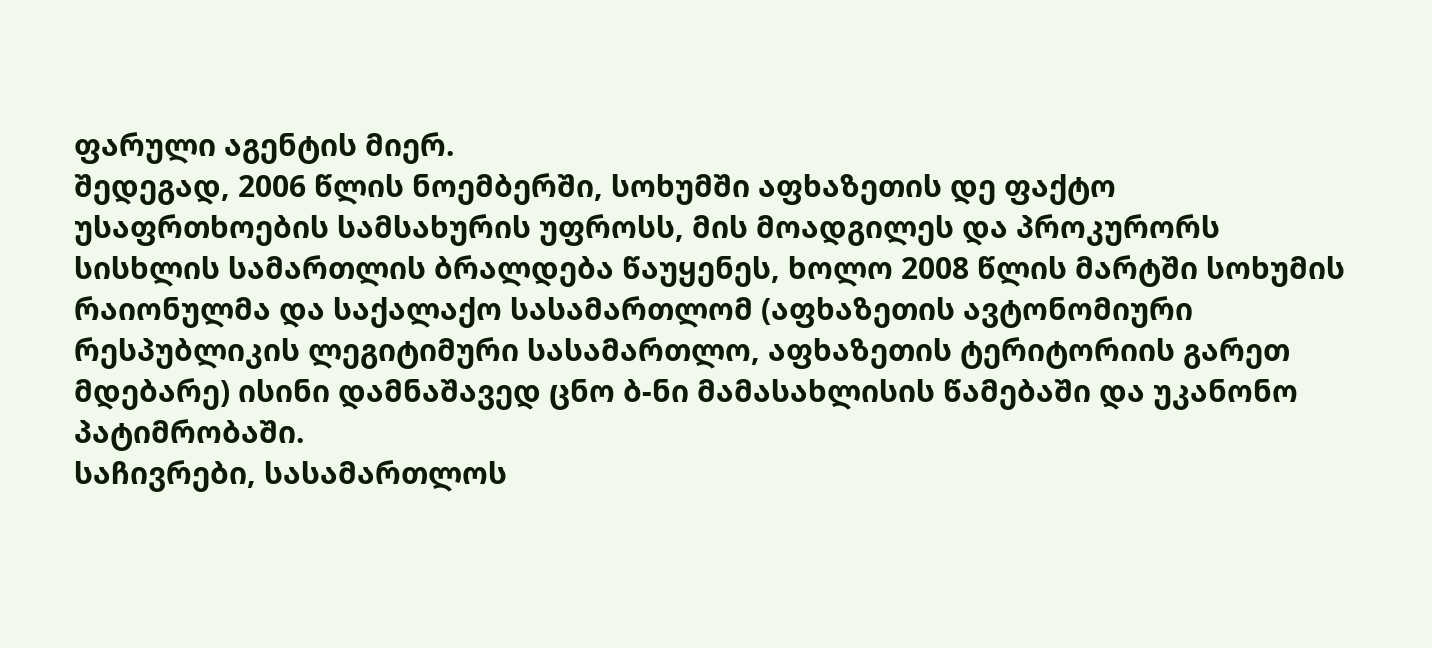ფარული აგენტის მიერ.
შედეგად, 2006 წლის ნოემბერში, სოხუმში აფხაზეთის დე ფაქტო უსაფრთხოების სამსახურის უფროსს, მის მოადგილეს და პროკურორს სისხლის სამართლის ბრალდება წაუყენეს, ხოლო 2008 წლის მარტში სოხუმის რაიონულმა და საქალაქო სასამართლომ (აფხაზეთის ავტონომიური რესპუბლიკის ლეგიტიმური სასამართლო, აფხაზეთის ტერიტორიის გარეთ მდებარე) ისინი დამნაშავედ ცნო ბ-ნი მამასახლისის წამებაში და უკანონო პატიმრობაში.
საჩივრები, სასამართლოს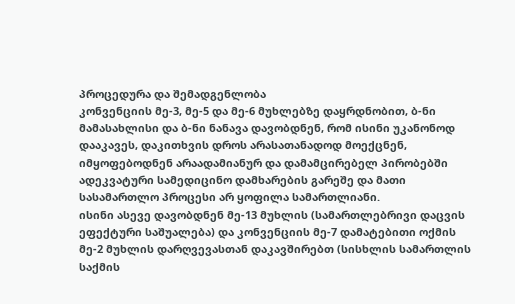პროცედურა და შემადგენლობა
კონვენციის მე-3, მე-5 და მე-6 მუხლებზე დაყრდნობით, ბ-ნი მამასახლისი და ბ-ნი ნანავა დავობდნენ, რომ ისინი უკანონოდ დააკავეს, დაკითხვის დროს არასათანადოდ მოექცნენ, იმყოფებოდნენ არაადამიანურ და დამამცირებელ პირობებში ადეკვატური სამედიცინო დამხარების გარეშე და მათი სასამართლო პროცესი არ ყოფილა სამართლიანი.
ისინი ასევე დავობდნენ მე-13 მუხლის (სამართლებრივი დაცვის ეფექტური საშუალება) და კონვენციის მე-7 დამატებითი ოქმის მე-2 მუხლის დარღვევასთან დაკავშირებთ (სისხლის სამართლის საქმის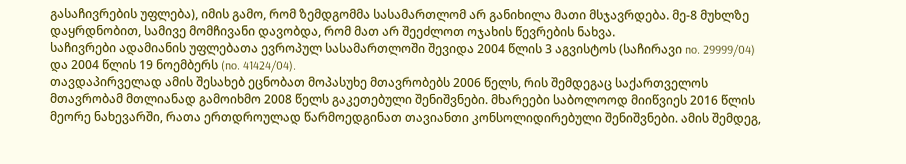გასაჩივრების უფლება), იმის გამო, რომ ზემდგომმა სასამართლომ არ განიხილა მათი მსჯავრდება. მე-8 მუხლზე დაყრდნობით, სამივე მომჩივანი დავობდა, რომ მათ არ შეეძლოთ ოჯახის წევრების ნახვა.
საჩივრები ადამიანის უფლებათა ევროპულ სასამართლოში შევიდა 2004 წლის 3 აგვისტოს (საჩირავი no. 29999/04) და 2004 წლის 19 ნოემბერს (no. 41424/04).
თავდაპირველად ამის შესახებ ეცნობათ მოპასუხე მთავრობებს 2006 წელს, რის შემდეგაც საქართველოს მთავრობამ მთლიანად გამოიხმო 2008 წელს გაკეთებული შენიშვნები. მხარეები საბოლოოდ მიიწვიეს 2016 წლის მეორე ნახევარში, რათა ერთდროულად წარმოედგინათ თავიანთი კონსოლიდირებული შენიშვნები. ამის შემდეგ,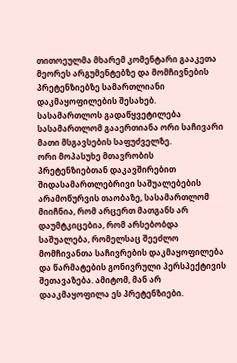თითოეულმა მხარემ კომენტარი გააკეთა მეორეს არგუმენტებზე და მომჩივნების პრეტენზიებზე სამართლიანი დაკმაყოფილების შესახებ.
სასამართლოს გადაწყვეტილება
სასამართლომ გააერთიანა ორი საჩივარი მათი მსგავსების საფუძველზე.
ორი მოპასუხე მთავრობის პრეტენზიებთან დაკავშირებით შიდასამართლებრივი საშუალებების არამოწურვის თაობაზე, სასამართლომ მიიჩნია, რომ არცერთ მათგანს არ დაუმტკიცებია, რომ არსებობდა საშუალება, რომელსაც შეეძლო მომჩივანთა საჩივრების დაკმაყოფილება და წარმატების გონივრული პერსპექტივის შეთავაზება. ამიტომ, მან არ დააკმაყოფილა ეს პრეტენზიები.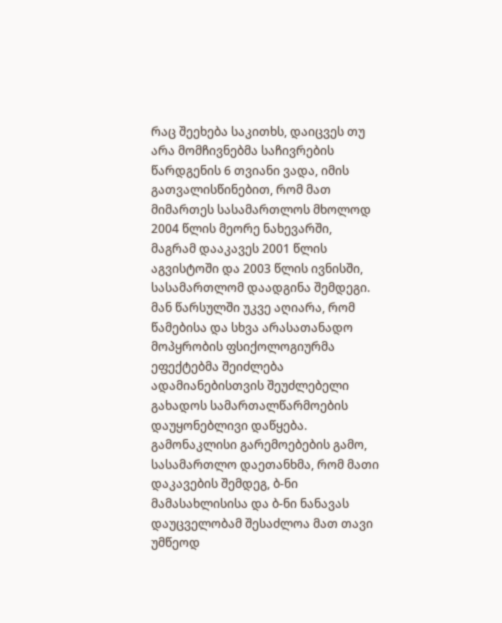რაც შეეხება საკითხს, დაიცვეს თუ არა მომჩივნებმა საჩივრების წარდგენის 6 თვიანი ვადა, იმის გათვალისწინებით, რომ მათ მიმართეს სასამართლოს მხოლოდ 2004 წლის მეორე ნახევარში, მაგრამ დააკავეს 2001 წლის აგვისტოში და 2003 წლის ივნისში, სასამართლომ დაადგინა შემდეგი. მან წარსულში უკვე აღიარა, რომ წამებისა და სხვა არასათანადო მოპყრობის ფსიქოლოგიურმა ეფექტებმა შეიძლება ადამიანებისთვის შეუძლებელი გახადოს სამართალწარმოების დაუყონებლივი დაწყება. გამონაკლისი გარემოებების გამო, სასამართლო დაეთანხმა, რომ მათი დაკავების შემდეგ, ბ-ნი მამასახლისისა და ბ-ნი ნანავას დაუცველობამ შესაძლოა მათ თავი უმწეოდ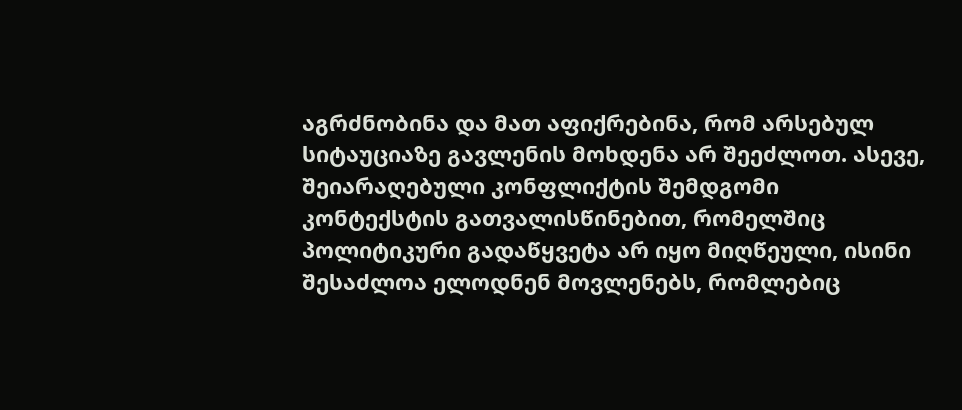აგრძნობინა და მათ აფიქრებინა, რომ არსებულ სიტაუციაზე გავლენის მოხდენა არ შეეძლოთ. ასევე, შეიარაღებული კონფლიქტის შემდგომი კონტექსტის გათვალისწინებით, რომელშიც პოლიტიკური გადაწყვეტა არ იყო მიღწეული, ისინი შესაძლოა ელოდნენ მოვლენებს, რომლებიც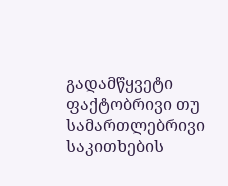გადამწყვეტი ფაქტობრივი თუ სამართლებრივი საკითხების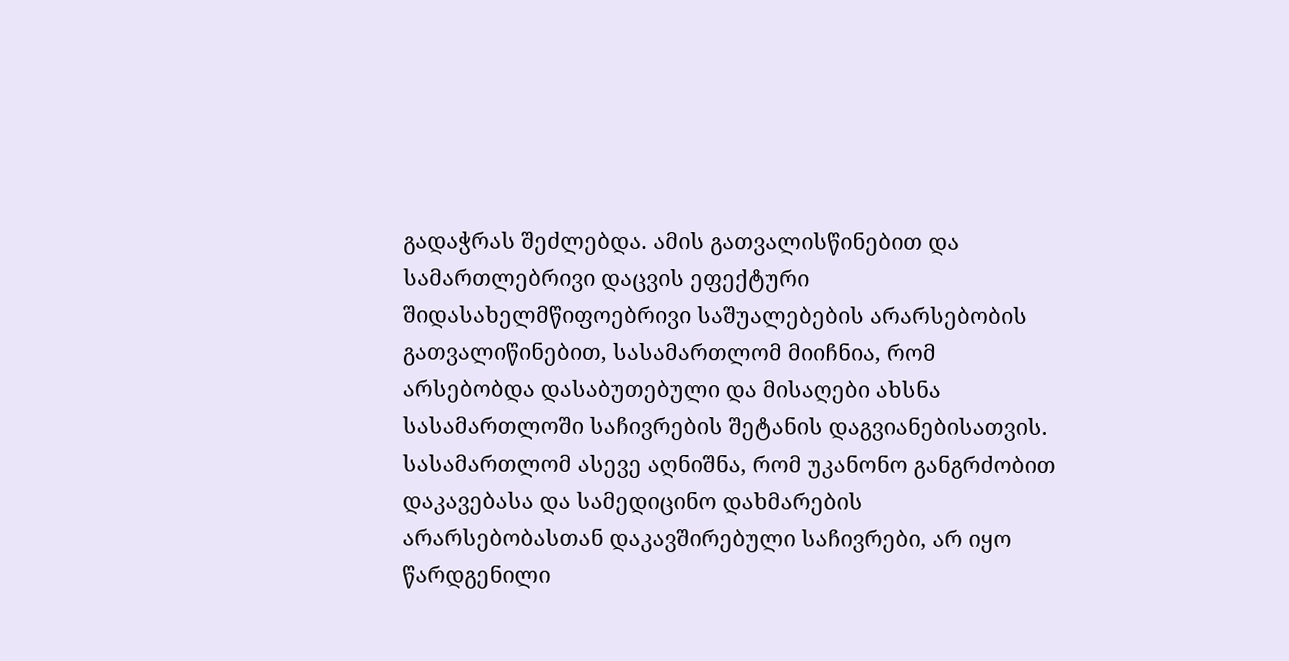გადაჭრას შეძლებდა. ამის გათვალისწინებით და სამართლებრივი დაცვის ეფექტური შიდასახელმწიფოებრივი საშუალებების არარსებობის გათვალიწინებით, სასამართლომ მიიჩნია, რომ არსებობდა დასაბუთებული და მისაღები ახსნა სასამართლოში საჩივრების შეტანის დაგვიანებისათვის.
სასამართლომ ასევე აღნიშნა, რომ უკანონო განგრძობით დაკავებასა და სამედიცინო დახმარების არარსებობასთან დაკავშირებული საჩივრები, არ იყო წარდგენილი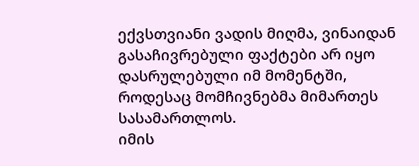ექვსთვიანი ვადის მიღმა, ვინაიდან გასაჩივრებული ფაქტები არ იყო დასრულებული იმ მომენტში, როდესაც მომჩივნებმა მიმართეს სასამართლოს.
იმის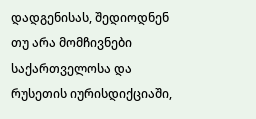დადგენისას, შედიოდნენ თუ არა მომჩივნები საქართველოსა და რუსეთის იურისდიქციაში,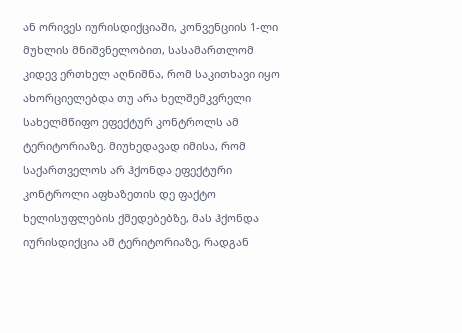ან ორივეს იურისდიქციაში, კონვენციის 1-ლი მუხლის მნიშვნელობით, სასამართლომ კიდევ ერთხელ აღნიშნა, რომ საკითხავი იყო ახორციელებდა თუ არა ხელშემკვრელი სახელმწიფო ეფექტურ კონტროლს ამ ტერიტორიაზე. მიუხედავად იმისა, რომ საქართველოს არ ჰქონდა ეფექტური კონტროლი აფხაზეთის დე ფაქტო ხელისუფლების ქმედებებზე, მას ჰქონდა იურისდიქცია ამ ტერიტორიაზე, რადგან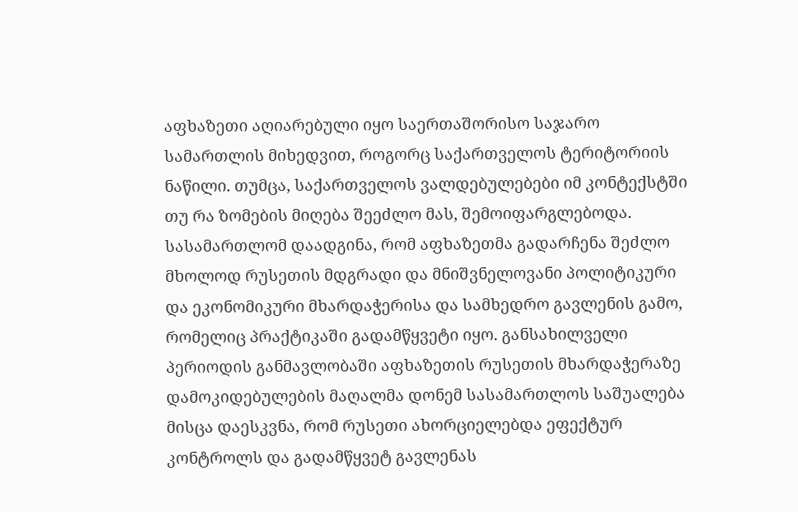აფხაზეთი აღიარებული იყო საერთაშორისო საჯარო სამართლის მიხედვით, როგორც საქართველოს ტერიტორიის ნაწილი. თუმცა, საქართველოს ვალდებულებები იმ კონტექსტში თუ რა ზომების მიღება შეეძლო მას, შემოიფარგლებოდა. სასამართლომ დაადგინა, რომ აფხაზეთმა გადარჩენა შეძლო მხოლოდ რუსეთის მდგრადი და მნიშვნელოვანი პოლიტიკური და ეკონომიკური მხარდაჭერისა და სამხედრო გავლენის გამო, რომელიც პრაქტიკაში გადამწყვეტი იყო. განსახილველი პერიოდის განმავლობაში აფხაზეთის რუსეთის მხარდაჭერაზე დამოკიდებულების მაღალმა დონემ სასამართლოს საშუალება მისცა დაესკვნა, რომ რუსეთი ახორციელებდა ეფექტურ კონტროლს და გადამწყვეტ გავლენას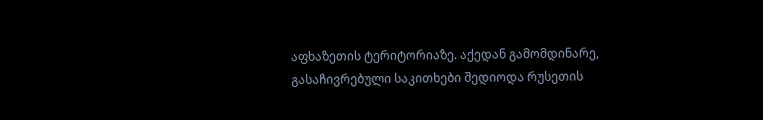აფხაზეთის ტერიტორიაზე. აქედან გამომდინარე, გასაჩივრებული საკითხები შედიოდა რუსეთის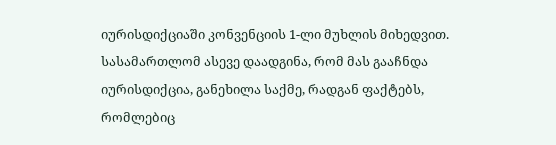იურისდიქციაში კონვენციის 1-ლი მუხლის მიხედვით.
სასამართლომ ასევე დაადგინა, რომ მას გააჩნდა იურისდიქცია, განეხილა საქმე, რადგან ფაქტებს, რომლებიც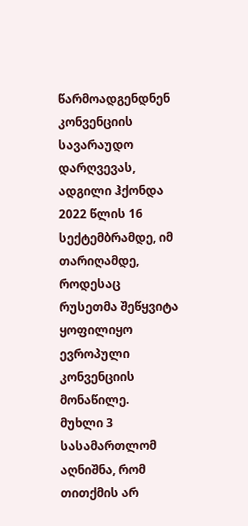წარმოადგენდნენ კონვენციის სავარაუდო დარღვევას, ადგილი ჰქონდა 2022 წლის 16 სექტემბრამდე, იმ თარიღამდე, როდესაც რუსეთმა შეწყვიტა ყოფილიყო ევროპული კონვენციის მონაწილე.
მუხლი 3
სასამართლომ აღნიშნა, რომ თითქმის არ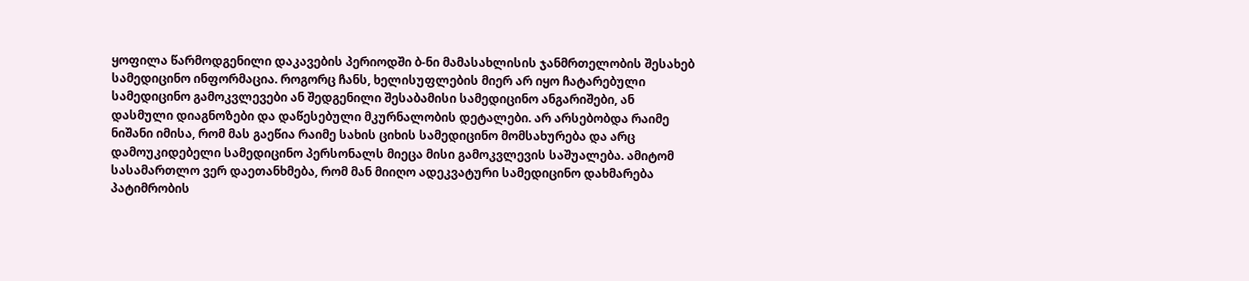ყოფილა წარმოდგენილი დაკავების პერიოდში ბ-ნი მამასახლისის ჯანმრთელობის შესახებ სამედიცინო ინფორმაცია. როგორც ჩანს, ხელისუფლების მიერ არ იყო ჩატარებული სამედიცინო გამოკვლევები ან შედგენილი შესაბამისი სამედიცინო ანგარიშები, ან დასმული დიაგნოზები და დაწესებული მკურნალობის დეტალები. არ არსებობდა რაიმე ნიშანი იმისა, რომ მას გაეწია რაიმე სახის ციხის სამედიცინო მომსახურება და არც დამოუკიდებელი სამედიცინო პერსონალს მიეცა მისი გამოკვლევის საშუალება. ამიტომ სასამართლო ვერ დაეთანხმება, რომ მან მიიღო ადეკვატური სამედიცინო დახმარება პატიმრობის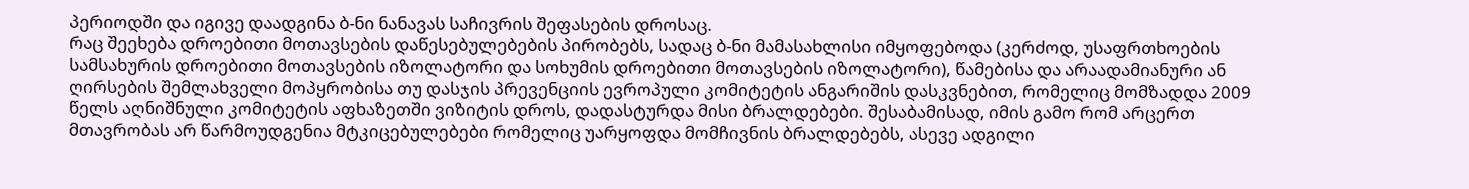პერიოდში და იგივე დაადგინა ბ-ნი ნანავას საჩივრის შეფასების დროსაც.
რაც შეეხება დროებითი მოთავსების დაწესებულებების პირობებს, სადაც ბ-ნი მამასახლისი იმყოფებოდა (კერძოდ, უსაფრთხოების სამსახურის დროებითი მოთავსების იზოლატორი და სოხუმის დროებითი მოთავსების იზოლატორი), წამებისა და არაადამიანური ან ღირსების შემლახველი მოპყრობისა თუ დასჯის პრევენციის ევროპული კომიტეტის ანგარიშის დასკვნებით, რომელიც მომზადდა 2009 წელს აღნიშნული კომიტეტის აფხაზეთში ვიზიტის დროს, დადასტურდა მისი ბრალდებები. შესაბამისად, იმის გამო რომ არცერთ მთავრობას არ წარმოუდგენია მტკიცებულებები რომელიც უარყოფდა მომჩივნის ბრალდებებს, ასევე ადგილი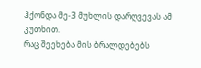ჰქონდა მე-3 მუხლის დარღვევას ამ კუთხით.
რაც შეეხება მის ბრალდებებს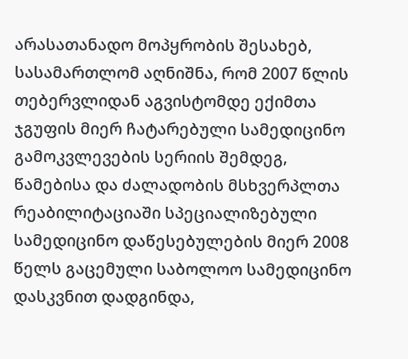არასათანადო მოპყრობის შესახებ, სასამართლომ აღნიშნა, რომ 2007 წლის თებერვლიდან აგვისტომდე ექიმთა ჯგუფის მიერ ჩატარებული სამედიცინო გამოკვლევების სერიის შემდეგ, წამებისა და ძალადობის მსხვერპლთა რეაბილიტაციაში სპეციალიზებული სამედიცინო დაწესებულების მიერ 2008 წელს გაცემული საბოლოო სამედიცინო დასკვნით დადგინდა,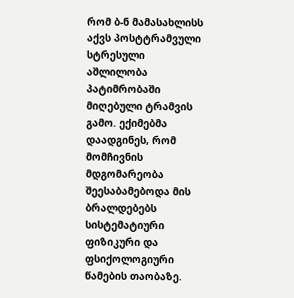რომ ბ-ნ მამასახლისს აქვს პოსტტრამვული სტრესული აშლილობა პატიმრობაში მიღებული ტრამვის გამო. ექიმებმა დაადგინეს, რომ მომჩივნის მდგომარეობა შეესაბამებოდა მის ბრალდებებს სისტემატიური ფიზიკური და ფსიქოლოგიური წამების თაობაზე.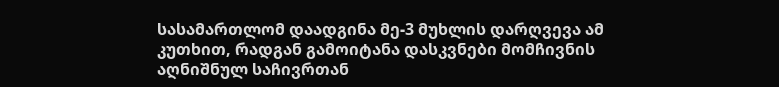სასამართლომ დაადგინა მე-3 მუხლის დარღვევა ამ კუთხით, რადგან გამოიტანა დასკვნები მომჩივნის აღნიშნულ საჩივრთან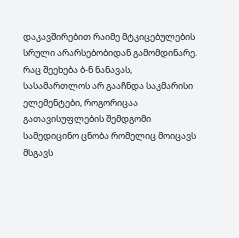დაკავშირებით რაიმე მტკიცებულების სრული არარსებობიდან გამომდინარე. რაც შეეხება ბ-ნ ნანავას, სასამართლოს არ გააჩნდა საკმარისი ელემენტები, როგორიცაა გათავისუფლების შემდგომი სამედიცინო ცნობა რომელიც მოიცავს მსგავს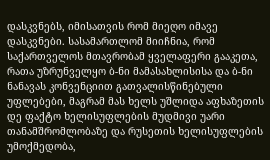დასკვნებს, იმისათვის რომ მიეღო იმავე დასკვნები. სასამართლომ მიიჩნია, რომ საქართველოს მთავრობამ ყველაფერი გააკეთა, რათა უზრუნველყო ბ-ნი მამასახლისისა და ბ-ნი ნანავას კონვენციით გათვალისწინებული უფლებები, მაგრამ მას ხელს უშლიდა აფხაზეთის დე ფაქტო ხელისუფლების მუდმივი უარი თანამშრომლობაზე და რუსეთის ხელისუფლების უმოქმედობა,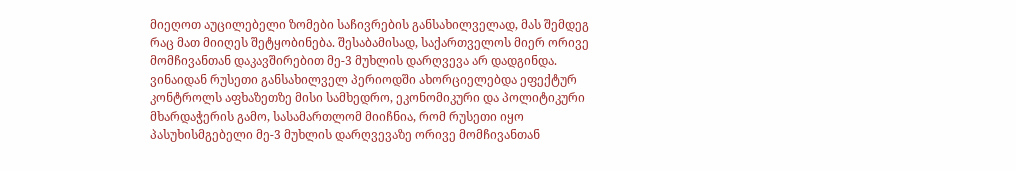მიეღოთ აუცილებელი ზომები საჩივრების განსახილველად, მას შემდეგ რაც მათ მიიღეს შეტყობინება. შესაბამისად, საქართველოს მიერ ორივე მომჩივანთან დაკავშირებით მე-3 მუხლის დარღვევა არ დადგინდა. ვინაიდან რუსეთი განსახილველ პერიოდში ახორციელებდა ეფექტურ კონტროლს აფხაზეთზე მისი სამხედრო, ეკონომიკური და პოლიტიკური მხარდაჭერის გამო, სასამართლომ მიიჩნია, რომ რუსეთი იყო პასუხისმგებელი მე-3 მუხლის დარღვევაზე ორივე მომჩივანთან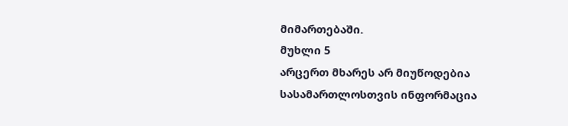მიმართებაში.
მუხლი 5
არცერთ მხარეს არ მიუწოდებია სასამართლოსთვის ინფორმაცია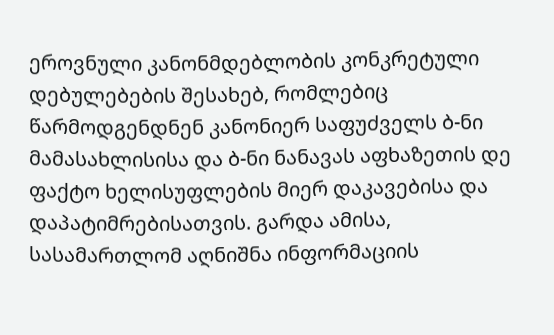ეროვნული კანონმდებლობის კონკრეტული დებულებების შესახებ, რომლებიც წარმოდგენდნენ კანონიერ საფუძველს ბ-ნი მამასახლისისა და ბ-ნი ნანავას აფხაზეთის დე ფაქტო ხელისუფლების მიერ დაკავებისა და დაპატიმრებისათვის. გარდა ამისა, სასამართლომ აღნიშნა ინფორმაციის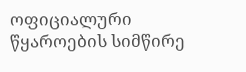ოფიციალური წყაროების სიმწირე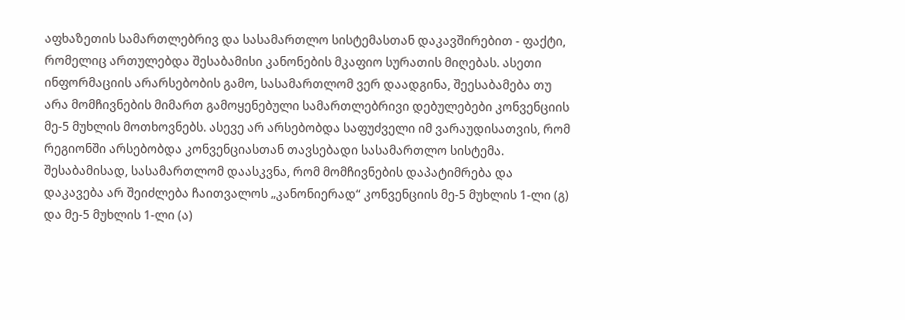აფხაზეთის სამართლებრივ და სასამართლო სისტემასთან დაკავშირებით - ფაქტი, რომელიც ართულებდა შესაბამისი კანონების მკაფიო სურათის მიღებას. ასეთი ინფორმაციის არარსებობის გამო, სასამართლომ ვერ დაადგინა, შეესაბამება თუ არა მომჩივნების მიმართ გამოყენებული სამართლებრივი დებულებები კონვენციის მე-5 მუხლის მოთხოვნებს. ასევე არ არსებობდა საფუძველი იმ ვარაუდისათვის, რომ რეგიონში არსებობდა კონვენციასთან თავსებადი სასამართლო სისტემა. შესაბამისად, სასამართლომ დაასკვნა, რომ მომჩივნების დაპატიმრება და დაკავება არ შეიძლება ჩაითვალოს „კანონიერად“ კონვენციის მე-5 მუხლის 1-ლი (გ) და მე-5 მუხლის 1-ლი (ა)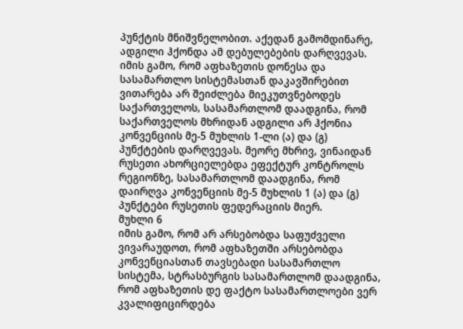პუნქტის მნიშვნელობით. აქედან გამომდინარე, ადგილი ჰქონდა ამ დებულებების დარღვევას.
იმის გამო, რომ აფხაზეთის დონესა და სასამართლო სისტემასთან დაკავშირებით ვითარება არ შეიძლება მიეკუთვნებოდეს საქართველოს, სასამართლომ დაადგინა, რომ საქართველოს მხრიდან ადგილი არ ჰქონია კონვენციის მე-5 მუხლის 1-ლი (ა) და (გ) პუნქტების დარღვევას. მეორე მხრივ, ვინაიდან რუსეთი ახორციელებდა ეფექტურ კონტროლს რეგიონზე, სასამართლომ დაადგინა, რომ დაირღვა კონვენციის მე-5 მუხლის 1 (ა) და (გ) პუნქტები რუსეთის ფედერაციის მიერ.
მუხლი 6
იმის გამო, რომ არ არსებობდა საფუძველი ვივარაუდოთ, რომ აფხაზეთში არსებობდა კონვენციასთან თავსებადი სასამართლო სისტემა, სტრასბურგის სასამართლომ დაადგინა, რომ აფხაზეთის დე ფაქტო სასამართლოები ვერ კვალიფიცირდება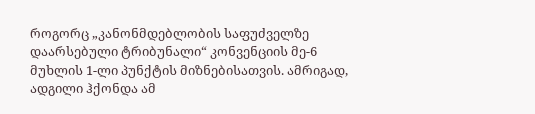როგორც „კანონმდებლობის საფუძველზე დაარსებული ტრიბუნალი“ კონვენციის მე-6 მუხლის 1-ლი პუნქტის მიზნებისათვის. ამრიგად, ადგილი ჰქონდა ამ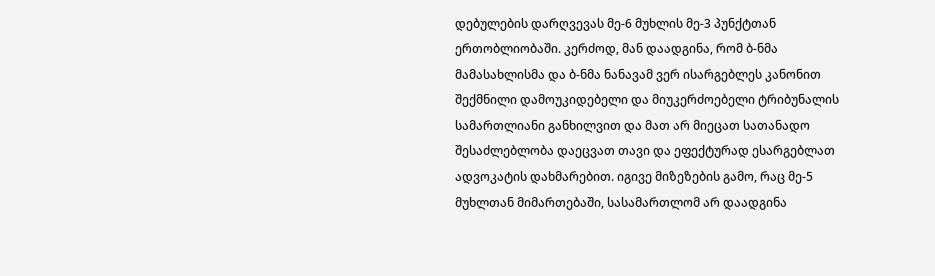დებულების დარღვევას მე-6 მუხლის მე-3 პუნქტთან ერთობლიობაში. კერძოდ, მან დაადგინა, რომ ბ-ნმა მამასახლისმა და ბ-ნმა ნანავამ ვერ ისარგებლეს კანონით შექმნილი დამოუკიდებელი და მიუკერძოებელი ტრიბუნალის სამართლიანი განხილვით და მათ არ მიეცათ სათანადო შესაძლებლობა დაეცვათ თავი და ეფექტურად ესარგებლათ ადვოკატის დახმარებით. იგივე მიზეზების გამო, რაც მე-5 მუხლთან მიმართებაში, სასამართლომ არ დაადგინა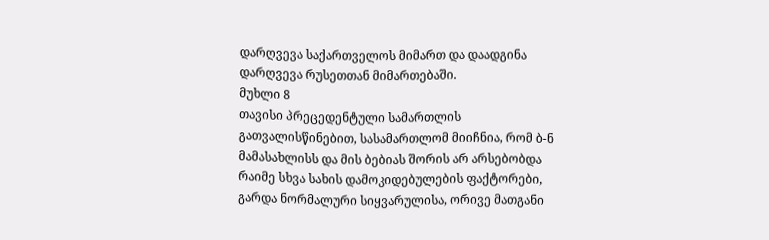დარღვევა საქართველოს მიმართ და დაადგინა დარღვევა რუსეთთან მიმართებაში.
მუხლი 8
თავისი პრეცედენტული სამართლის გათვალისწინებით, სასამართლომ მიიჩნია, რომ ბ-ნ მამასახლისს და მის ბებიას შორის არ არსებობდა რაიმე სხვა სახის დამოკიდებულების ფაქტორები, გარდა ნორმალური სიყვარულისა, ორივე მათგანი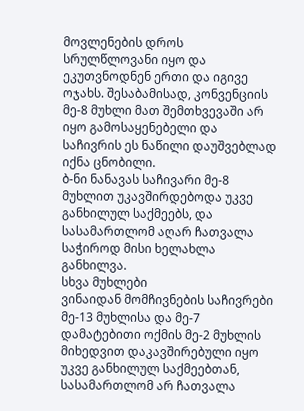მოვლენების დროს სრულწლოვანი იყო და ეკუთვნოდნენ ერთი და იგივე ოჯახს. შესაბამისად, კონვენციის მე-8 მუხლი მათ შემთხვევაში არ იყო გამოსაყენებელი და საჩივრის ეს ნაწილი დაუშვებლად იქნა ცნობილი.
ბ-ნი ნანავას საჩივარი მე-8 მუხლით უკავშირდებოდა უკვე განხილულ საქმეებს, და სასამართლომ აღარ ჩათვალა საჭიროდ მისი ხელახლა განხილვა.
სხვა მუხლები
ვინაიდან მომჩივნების საჩივრები მე-13 მუხლისა და მე-7 დამატებითი ოქმის მე-2 მუხლის მიხედვით დაკავშირებული იყო უკვე განხილულ საქმეებთან, სასამართლომ არ ჩათვალა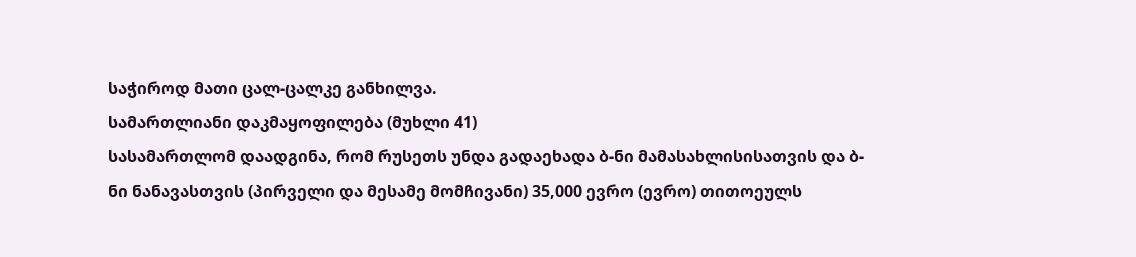საჭიროდ მათი ცალ-ცალკე განხილვა.
სამართლიანი დაკმაყოფილება (მუხლი 41)
სასამართლომ დაადგინა, რომ რუსეთს უნდა გადაეხადა ბ-ნი მამასახლისისათვის და ბ-ნი ნანავასთვის (პირველი და მესამე მომჩივანი) 35,000 ევრო (ევრო) თითოეულს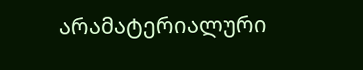არამატერიალური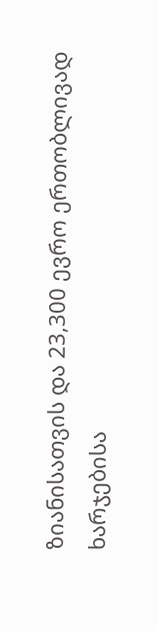ზიანისათვის და 23,300 ევრო ერთობლივად ხარჯებისა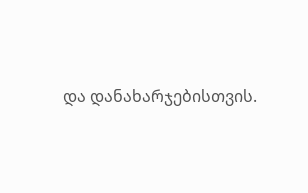და დანახარჯებისთვის.